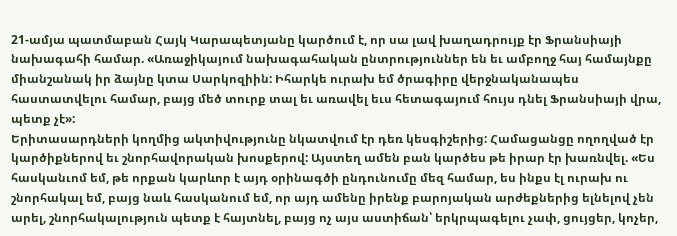21-ամյա պատմաբան Հայկ Կարապետյանը կարծում է, որ սա լավ խաղադրույք էր Ֆրանսիայի նախագահի համար. «Առաջիկայում նախագահական ընտրություններ են եւ ամբողջ հայ համայնքը միանշանակ իր ձայնը կտա Սարկոզիին: Իհարկե ուրախ եմ ծրագիրը վերջնականապես հաստատվելու համար, բայց մեծ տուրք տալ եւ առավել եւս հետագայում հույս դնել Ֆրանսիայի վրա, պետք չէ»:
Երիտասարդների կողմից ակտիվությունը նկատվում էր դեռ կեսգիշերից: Համացանցը ողողված էր կարծիքներով եւ շնորհավորական խոսքերով: Այստեղ ամեն բան կարծես թե իրար էր խառնվել. «Ես հասկանւոմ եմ, թե որքան կարևոր է այդ օրինագծի ընդունումը մեզ համար, ես ինքս էլ ուրախ ու շնորհակալ եմ, բայց նաև հասկանում եմ, որ այդ ամենը իրենք բարոյական արժեքներից ելնելով չեն արել, շնորհակալություն պետք է հայտնել, բայց ոչ այս աստիճան՝ երկրպագելու չափ, ցույցեր, կոչեր,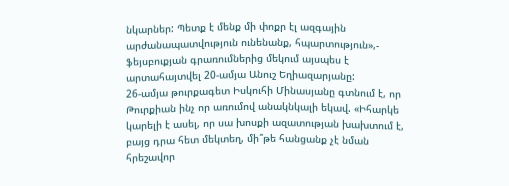նկարներ: Պետք է մենք մի փոքր էլ ազգային արժանապատվություն ունենանք, հպարտություն»,- ֆեյսբուքյան գրառումներից մեկում այսպես է արտահայտվել 20-ամյա Անուշ Եղիազարյանը:
26-ամյա թուրքագետ Իսկուհի Մինասյանը գտնում է, որ Թուրքիան ինչ որ առումով անակնկալի եկավ. «Իհարկե կարելի է ասել, որ սա խոսքի ազատության խախտում է, բայց դրա հետ մեկտեղ, մի՞թե հանցանք չէ նման հրեշավոր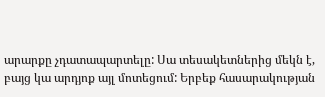արարքը չդատապարտելը: Սա տեսակետներից մեկն է, բայց կա արդյոք այլ մոտեցում: Երբեք հասարակության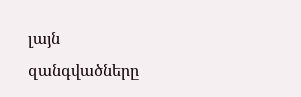լայն զանգվածները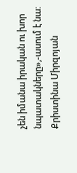չեն իմանա իրական ու խոր նպատակները»,-ասում է նա:
Քրիստինա Միրզոյան